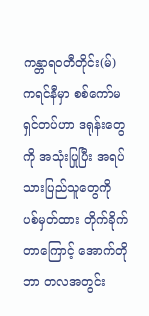ကန္တာရဝတီတိုင်း(မ်)
ကရင်နီမှာ စစ်ကော်မရှင်တပ်ဟာ ဒရုန်းတွေကို အသုံးပြုပြီး အရပ်သားပြည်သူတွေကို ပစ်မှတ်ထား တိုက်ခိုက်တာကြောင့် အောက်တိုဘာ တလအတွင်း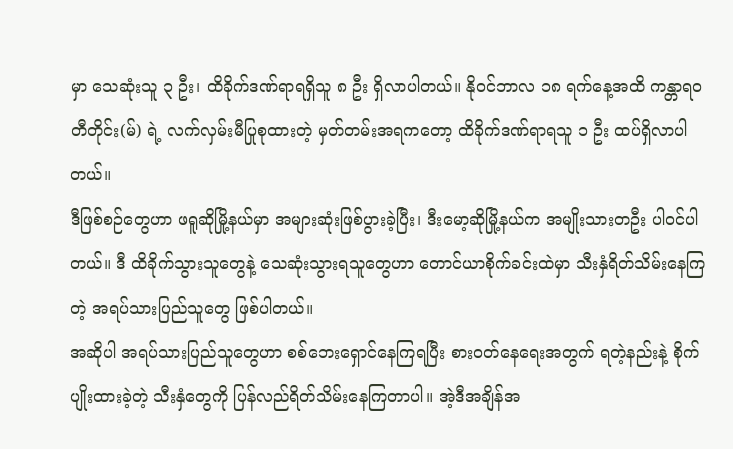မှာ သေဆုံးသူ ၃ ဦး၊ ထိခိုက်ဒဏ်ရာရရှိသူ ၈ ဦး ရှိလာပါတယ်။ နိုဝင်ဘာလ ၁၈ ရက်နေ့အထိ ကန္တာရဝတီတိုင်း(မ်) ရဲ့ လက်လှမ်းမီပြုစုထားတဲ့ မှတ်တမ်းအရကတော့ ထိခိုက်ဒဏ်ရာရသူ ၁ ဦး ထပ်ရှိလာပါတယ်။
ဒီဖြစ်စဉ်တွေဟာ ဖရူဆိုမြို့နယ်မှာ အများဆုံးဖြစ်ပွားခဲ့ပြီး၊ ဒီးမော့ဆိုမြို့နယ်က အမျိုးသားတဦး ပါဝင်ပါတယ်။ ဒီ ထိခိုက်သွားသူတွေနဲ့ သေဆုံးသွားရသူတွေဟာ တောင်ယာစိုက်ခင်းထဲမှာ သီးနှံရိတ်သိမ်းနေကြတဲ့ အရပ်သားပြည်သူတွေ ဖြစ်ပါတယ်။
အဆိုပါ အရပ်သားပြည်သူတွေဟာ စစ်ဘေးရှောင်နေကြရပြီး စားဝတ်နေရေးအတွက် ရတဲ့နည်းနဲ့ စိုက်ပျိုးထားခဲ့တဲ့ သီးနှံတွေကို ပြန်လည်ရိတ်သိမ်းနေကြတာပါ။ အဲ့ဒီအချိန်အ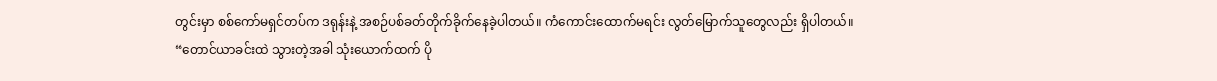တွင်းမှာ စစ်ကော်မရှင်တပ်က ဒရုန်းနဲ့ အစဉ်ပစ်ခတ်တိုက်ခိုက်နေခဲ့ပါတယ်။ ကံကောင်းထောက်မရင်း လွတ်မြောက်သူတွေလည်း ရှိပါတယ်။
“တောင်ယာခင်းထဲ သွားတဲ့အခါ သုံးယောက်ထက် ပို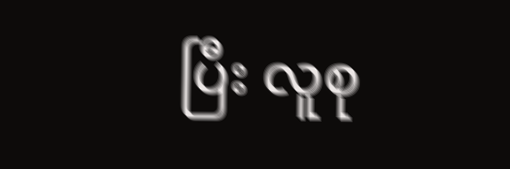ပြီး လူစု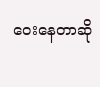ဝေးနေတာဆို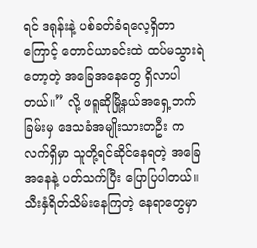ရင် ဒရုန်းနဲ့ ပစ်ခတ်ခံရလေ့ရှိတာကြောင့် တောင်ယာခင်းထဲ ထပ်မသွားရဲတော့တဲ့ အခြေအနေတွေ ရှိလာပါတယ်။” လို့ ဖရူဆိုမြို့နယ်အရှေ့ဘက်ခြမ်းမှ ဒေသခံအမျိုးသားတဦး က လက်ရှိမှာ သူတို့ရင်ဆိုင်နေရတဲ့ အခြေအနေနဲ့ ပတ်သက်ပြီး ပြောပြပါတယ်။
သီးနှံရိတ်သိမ်းနေကြတဲ့ နေရာတွေမှာ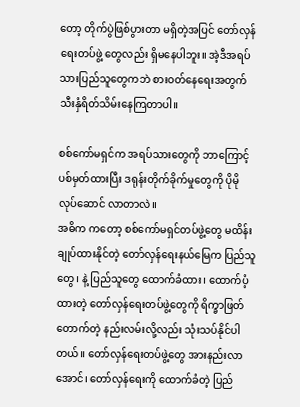တော့ တိုက်ပွဲဖြစ်ပွားတာ မရှိတဲ့အပြင် တော်လှန်ရေးတပ်ဖွဲ့ တွေလည်း ရှိမနေပါဘူး။ အဲ့ဒီအရပ်သားပြည်သူတွေကဘဲ စားဝတ်နေရေးအတွက် သီးနှံရိတ်သိမ်းနေကြတာပါ။

စစ်ကော်မရှင်က အရပ်သားတွေကို ဘာကြောင့် ပစ်မှတ်ထားပြီး ဒရုန်းတိုက်ခိုက်မှုတွေကို ပိုမိုလုပ်ဆောင် လာတာလဲ။
အဓိက ကတော့ စစ်ကော်မရှင်တပ်ဖွဲ့တွေ မထိန်းချုပ်ထားနိုင်တဲ့ တော်လှန်ရေးနယ်မြေက ပြည်သူတွေ၊ နဲ့ ပြည်သူတွေ ထောက်ခံထား၊ ထောက်ပံ့ထားတဲ့ တော်လှန်ရေးတပ်ဖွဲ့တွေကို ရိက္ခာဖြတ်တောက်တဲ့ နည်းလမ်းလို့လည်း သုံးသပ်နိုင်ပါတယ်။ တော်လှန်ရေးတပ်ဖွဲ့တွေ အားနည်းလာအောင်၊ တော်လှန်ရေးကို ထောက်ခံတဲ့ ပြည်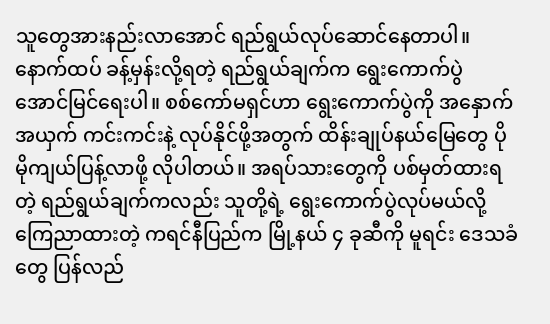သူတွေအားနည်းလာအောင် ရည်ရွယ်လုပ်ဆောင်နေတာပါ။
နောက်ထပ် ခန့်မှန်းလို့ရတဲ့ ရည်ရွယ်ချက်က ရွေးကောက်ပွဲ အောင်မြင်ရေးပါ။ စစ်ကော်မရှင်ဟာ ရွေးကောက်ပွဲကို အနှောက်အယှက် ကင်းကင်းနဲ့ လုပ်နိုင်ဖို့အတွက် ထိန်းချုပ်နယ်မြေတွေ ပိုမိုကျယ်ပြန့်လာဖို့ လိုပါတယ်။ အရပ်သားတွေကို ပစ်မှတ်ထားရတဲ့ ရည်ရွယ်ချက်ကလည်း သူတို့ရဲ့ ရွေးကောက်ပွဲလုပ်မယ်လို့ ကြေညာထားတဲ့ ကရင်နီပြည်က မြို့နယ် ၄ ခုဆီကို မူရင်း ဒေသခံတွေ ပြန်လည်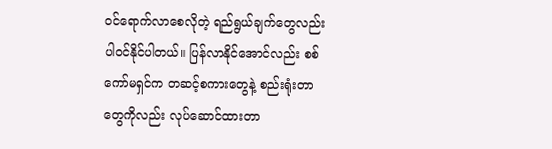ဝင်ရောက်လာစေလိုတဲ့ ရည်ရွယ်ချက်တွေလည်း ပါဝင်နိုင်ပါတယ်။ ပြန်လာနိုင်အောင်လည်း စစ်ကော်မရှင်က တဆင့်စကားတွေနဲ့ စည်းရုံးတာတွေကိုလည်း လုပ်ဆောင်ထားတာ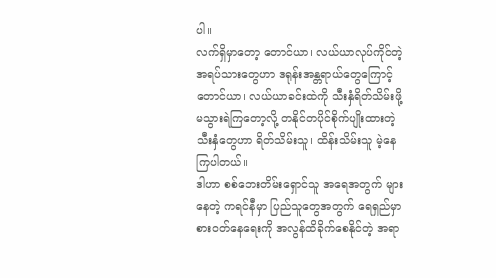ပါ။
လက်ရှိမှာတော့ တောင်ယာ၊ လယ်ယာလုပ်ကိုင်တဲ့ အရပ်သားတွေဟာ ဒရုန်းအန္တရာယ်တွေကြောင့် တောင်ယာ၊ လယ်ယာခင်းထဲကို သီးနှံရိတ်သိမ်းဖို့ မသွားရဲကြတော့လို့ တနိုင်တပိုင်စိုက်ပျိုးထားတဲ့ သီးနှံတွေဟာ ရိတ်သိမ်းသူ၊ ထိန်းသိမ်းသူ မဲ့နေကြပါတယ်။
ဒါဟာ စစ်ဘေးတိမ်းရှောင်သူ အရေအတွက် များနေတဲ့ ကရင်နီမှာ ပြည်သူတွေအတွက် ရေရှည်မှာ စားဝတ်နေရေးကို အလွန်ထိခိုက်စေနိုင်တဲ့ အရာ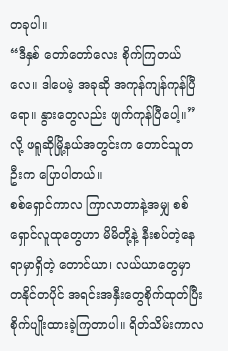တခုပါ။
“ဒီနှစ် တော်တော်လေး စိုက်ကြတယ်လေ။ ဒါပေမဲ့ အခုဆို အကုန်ကျန်ကုန်ပြီရော။ နွားတွေလည်း ဖျက်ကုန်ပြီပေါ့။” လို့ ဖရူဆိုမြို့နယ်အတွင်းက တောင်သူတဦးက ပြောပါတယ်။
စစ်ရှောင်ကာလ ကြာလာတာနဲ့အမျှ စစ်ရှောင်လူထုတွေဟာ မိမိတို့နဲ့ နီးစပ်တဲ့နေရာမှာရှိတဲ့ တောင်ယာ၊ လယ်ယာတွေမှာ တနိုင်တပိုင် အရင်းအနှီးတွေစိုက်ထုတ်ပြီး စိုက်ပျိုးထားခဲ့ကြတာပါ။ ရိတ်သိမ်းကာလ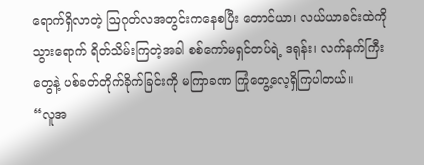ရောက်ရှိလာတဲ့ ဩဂုတ်လအတွင်းကနေစပြီး တောင်ယာ၊ လယ်ယာခင်းထဲကို သွားရောက် ရိတ်သိမ်းကြတဲ့အခါ စစ်ကော်မရှင်တပ်ရဲ့ ဒရုန်း၊ လက်နက်ကြီးတွေနဲ့ ပစ်ခတ်တိုက်ခိုက်ခြင်းကို မကြာခဏ ကြုံတွေ့လေ့ရှိကြပါတယ်။
“လူအ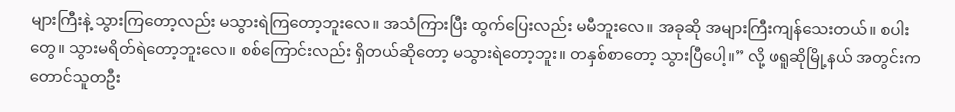များကြီးနဲ့ သွားကြတော့လည်း မသွားရဲကြတော့ဘူးလေ။ အသံကြားပြီး ထွက်ပြေးလည်း မမီဘူးလေ။ အခုဆို အများကြီးကျန်သေးတယ်။ စပါးတွေ။ သွားမရိတ်ရဲတော့ဘူးလေ။ စစ်ကြောင်းလည်း ရှိတယ်ဆိုတော့ မသွားရဲတော့ဘူး။ တနှစ်စာတော့ သွားပြီပေါ့။” လို့ ဖရူဆိုမြို့နယ် အတွင်းက တောင်သူတဦး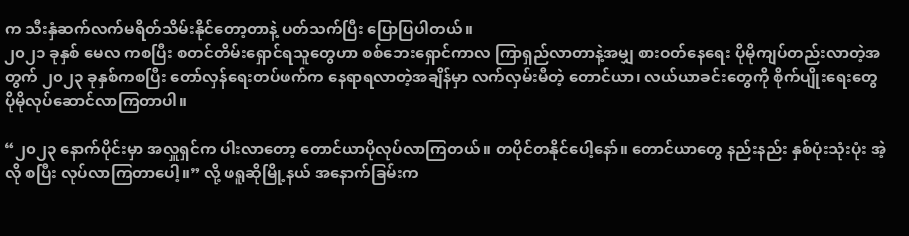က သီးနှံဆက်လက်မရိတ်သိမ်းနိုင်တော့တာနဲ့ ပတ်သက်ပြီး ပြောပြပါတယ်။
၂၀၂၁ ခုနှစ် မေလ ကစပြီး စတင်တိမ်းရှောင်ရသူတွေဟာ စစ်ဘေးရှောင်ကာလ ကြာရှည်လာတာနဲ့အမျှ စားဝတ်နေရေး ပိုမိုကျပ်တည်းလာတဲ့အတွက် ၂၀၂၃ ခုနှစ်ကစပြီး တော်လှန်ရေးတပ်ဖက်က နေရာရလာတဲ့အချိန်မှာ လက်လှမ်းမီတဲ့ တောင်ယာ၊ လယ်ယာခင်းတွေကို စိုက်ပျိုးရေးတွေ ပိုမိုလုပ်ဆောင်လာကြတာပါ။

“၂၀၂၃ နောက်ပိုင်းမှာ အလှူရှင်က ပါးလာတော့ တောင်ယာပိုလုပ်လာကြတယ်။ တပိုင်တနိုင်ပေါ့နော်။ တောင်ယာတွေ နည်းနည်း နှစ်ပုံးသုံးပုံး အဲ့လို စပြီး လုပ်လာကြတာပေါ့။” လို့ ဖရူဆိုမြို့နယ် အနောက်ခြမ်းက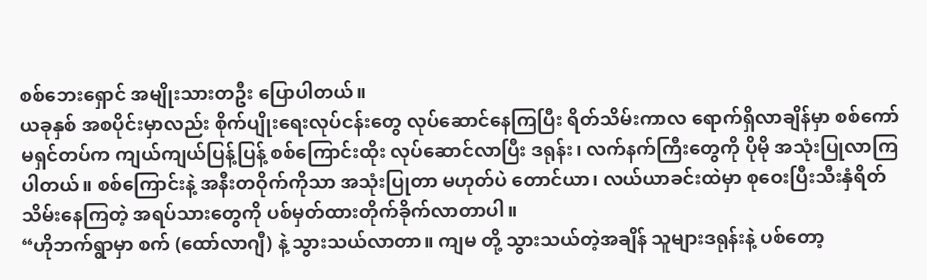စစ်ဘေးရှောင် အမျိုးသားတဦး ပြောပါတယ်။
ယခုနှစ် အစပိုင်းမှာလည်း စိုက်ပျိုးရေးလုပ်ငန်းတွေ လုပ်ဆောင်နေကြပြီး ရိတ်သိမ်းကာလ ရောက်ရှိလာချိန်မှာ စစ်ကော်မရှင်တပ်က ကျယ်ကျယ်ပြန့်ပြန့် စစ်ကြောင်းထိုး လုပ်ဆောင်လာပြီး ဒရုန်း၊ လက်နက်ကြီးတွေကို ပိုမို အသုံးပြုလာကြပါတယ်။ စစ်ကြောင်းနဲ့ အနီးတဝိုက်ကိုသာ အသုံးပြုတာ မဟုတ်ပဲ တောင်ယာ၊ လယ်ယာခင်းထဲမှာ စုဝေးပြီးသီးနှံရိတ်သိမ်းနေကြတဲ့ အရပ်သားတွေကို ပစ်မှတ်ထားတိုက်ခိုက်လာတာပါ။
“ဟိုဘက်ရွာမှာ စက် (ထော်လာဂျီ) နဲ့ သွားသယ်လာတာ။ ကျမ တို့ သွားသယ်တဲ့အချိန် သူများဒရုန်းနဲ့ ပစ်တော့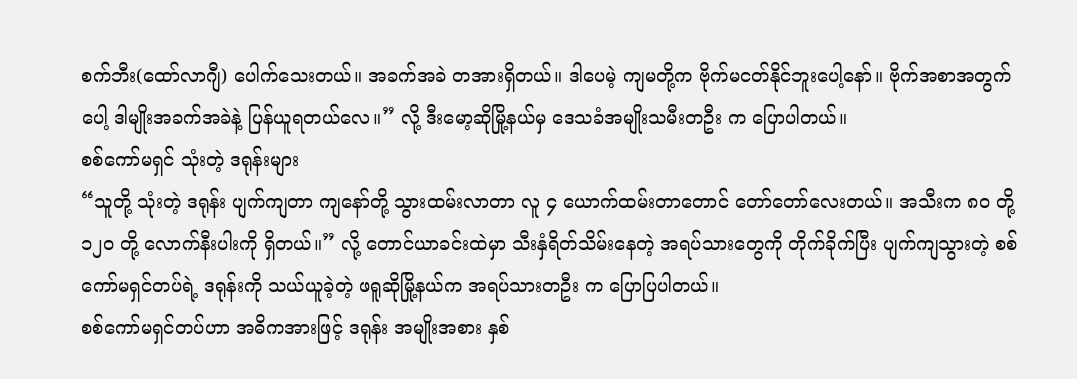စက်ဘီး(ထော်လာဂျီ) ပေါက်သေးတယ်။ အခက်အခဲ တအားရှိတယ်။ ဒါပေမဲ့ ကျမတို့က ဗိုက်မငတ်နိုင်ဘူးပေါ့နော်။ ဗိုက်အစာအတွက်ပေါ့ ဒါမျိုးအခက်အခဲနဲ့ ပြန်ယူရတယ်လေ။” လို့ ဒီးမော့ဆိုမြို့နယ်မှ ဒေသခံအမျိုးသမီးတဦး က ပြောပါတယ်။
စစ်ကော်မရှင် သုံးတဲ့ ဒရုန်းများ
“သူတို့ သုံးတဲ့ ဒရုန်း ပျက်ကျတာ ကျနော်တို့ သွားထမ်းလာတာ လူ ၄ ယောက်ထမ်းတာတောင် တော်တော်လေးတယ်။ အသီးက ၈၀ တို့ ၁၂၀ တို့ လောက်နီးပါးကို ရှိတယ်။” လို့ တောင်ယာခင်းထဲမှာ သီးနှံရိတ်သိမ်းနေတဲ့ အရပ်သားတွေကို တိုက်ခိုက်ပြီး ပျက်ကျသွားတဲ့ စစ်ကော်မရှင်တပ်ရဲ့ ဒရုန်းကို သယ်ယူခဲ့တဲ့ ဖရူဆိုမြို့နယ်က အရပ်သားတဦး က ပြောပြပါတယ်။
စစ်ကော်မရှင်တပ်ဟာ အဓိကအားဖြင့် ဒရုန်း အမျိုးအစား နှစ်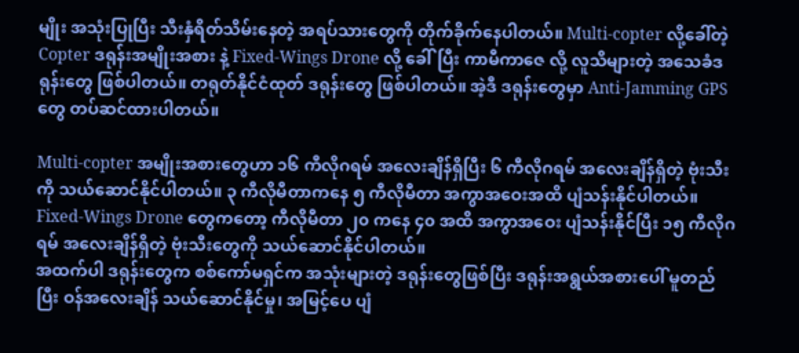မျိုး အသုံးပြုပြီး သီးနှံရိတ်သိမ်းနေတဲ့ အရပ်သားတွေကို တိုက်ခိုက်နေပါတယ်။ Multi-copter လို့ခေါ်တဲ့ Copter ဒရုန်းအမျိုးအစား နဲ့ Fixed-Wings Drone လို့ ခေါ်ပြီး ကာမီကာဇေ လို့ လူသိများတဲ့ အသေခံဒရုန်းတွေ ဖြစ်ပါတယ်။ တရုတ်နိုင်ငံထုတ် ဒရုန်းတွေ ဖြစ်ပါတယ်။ အဲ့ဒီ ဒရုန်းတွေမှာ Anti-Jamming GPS တွေ တပ်ဆင်ထားပါတယ်။

Multi-copter အမျိုးအစားတွေဟာ ၁၆ ကီလိုဂရမ် အလေးချိန်ရှိပြီး ၆ ကီလိုဂရမ် အလေးချိန်ရှိတဲ့ ဗုံးသီးကို သယ်ဆောင်နိုင်ပါတယ်။ ၃ ကီလိုမီတာကနေ ၅ ကီလိုမီတာ အကွာအဝေးအထိ ပျံသန်းနိုင်ပါတယ်။ Fixed-Wings Drone တွေကတော့ ကီလိုမီတာ ၂၀ ကနေ ၄၀ အထိ အကွာအဝေး ပျံသန်းနိုင်ပြီး ၁၅ ကီလိုဂရမ် အလေးချိန်ရှိတဲ့ ဗုံးသီးတွေကို သယ်ဆောင်နိုင်ပါတယ်။
အထက်ပါ ဒရုန်းတွေက စစ်ကော်မရှင်က အသုံးများတဲ့ ဒရုန်းတွေဖြစ်ပြီး ဒရုန်းအရွယ်အစားပေါ် မူတည်ပြီး ဝန်အလေးချိန် သယ်ဆောင်နိုင်မှု၊ အမြင့်ပေ ပျံ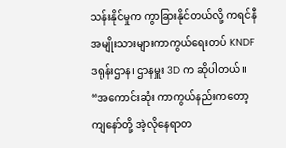သန်းနိုင်မှုက ကွာခြားနိုင်တယ်လို့ ကရင်နီအမျိုးသားများကာကွယ်ရေးတပ် KNDF ဒရုန်းဌာန၊ ဌာနမှူး 3D က ဆိုပါတယ်။
“အကောင်းဆုံး ကာကွယ်နည်းကတော့ ကျနော်တို့ အဲ့လိုနေရာတ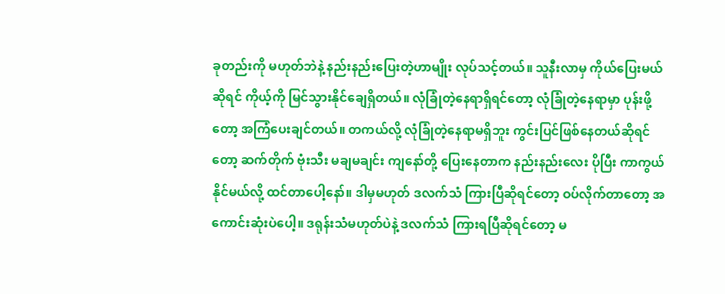ခုတည်းကို မဟုတ်ဘဲနဲ့ နည်းနည်းပြေးတဲ့ဟာမျိုး လုပ်သင့်တယ်။ သူနီးလာမှ ကိုယ်ပြေးမယ်ဆိုရင် ကိုယ့်ကို မြင်သွားနိုင်ချေရှိတယ်။ လုံခြုံတဲ့နေရာရှိရင်တော့ လုံခြုံတဲ့နေရာမှာ ပုန်းဖို့တော့ အကြံပေးချင်တယ်။ တကယ်လို့ လုံခြုံတဲ့နေရာမရှိဘူး ကွင်းပြင်ဖြစ်နေတယ်ဆိုရင်တော့ ဆက်တိုက် ဗုံးသီး မချမချင်း ကျနော်တို့ ပြေးနေတာက နည်းနည်းလေး ပိုပြီး ကာကွယ်နိုင်မယ်လို့ ထင်တာပေါ့နော်။ ဒါမှမဟုတ် ဒလက်သံ ကြားပြီဆိုရင်တော့ ဝပ်လိုက်တာတော့ အကောင်းဆုံးပဲပေါ့။ ဒရုန်းသံမဟုတ်ပဲနဲ့ ဒလက်သံ ကြားရပြီဆိုရင်တော့ မ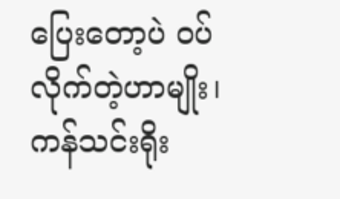ပြေးတော့ပဲ ဝပ်လိုက်တဲ့ဟာမျိုး၊ ကန်သင်းရိုး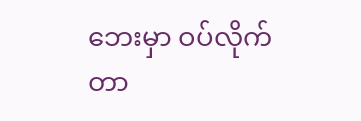ဘေးမှာ ဝပ်လိုက်တာ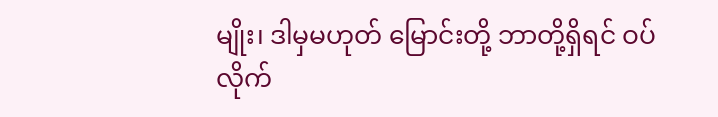မျိုး၊ ဒါမှမဟုတ် မြောင်းတို့ ဘာတို့ရှိရင် ဝပ်လိုက်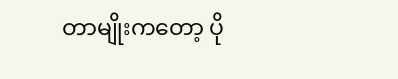တာမျိုးကတော့ ပို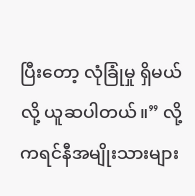ပြီးတော့ လုံခြုံမှု ရှိမယ်လို့ ယူဆပါတယ်။” လို့ ကရင်နီအမျိုးသားများ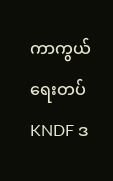ကာကွယ်ရေးတပ် KNDF ဒ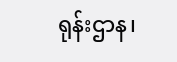ရုန်းဌာန၊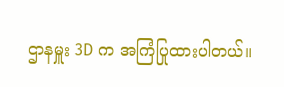ဌာနမှူး 3D က အကြံပြုထားပါတယ်။